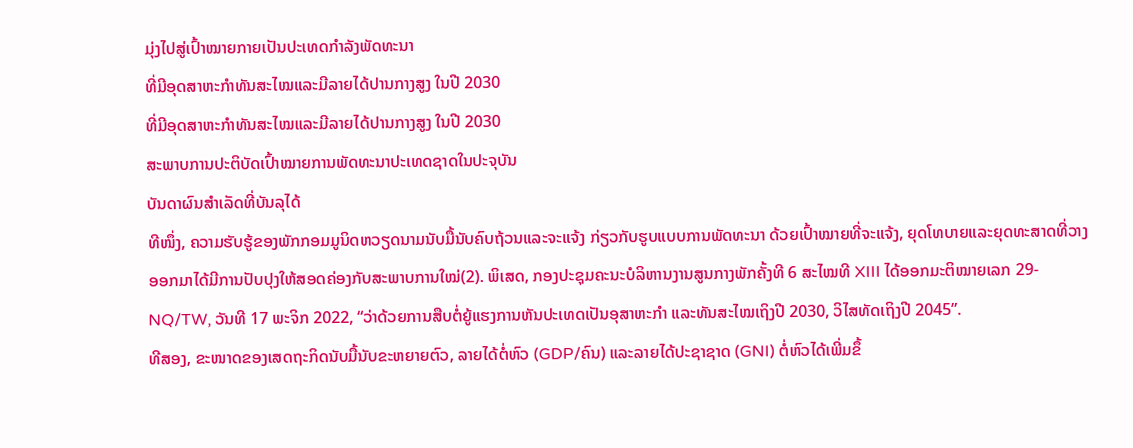ມຸ່ງໄປສູ່ເປົ້າໝາຍກາຍເປັນປະເທດກຳລັງພັດທະນາ
ທີ່ມີອຸດສາຫະກໍາທັນສະໄໝແລະມີລາຍໄດ້ປານກາງສູງ ໃນປີ 2030
ທີ່ມີອຸດສາຫະກໍາທັນສະໄໝແລະມີລາຍໄດ້ປານກາງສູງ ໃນປີ 2030
ສະພາບການປະຕິບັດເປົ້າໝາຍການພັດທະນາປະເທດຊາດໃນປະຈຸບັນ
ບັນດາຜົນສໍາເລັດທີ່ບັນລຸໄດ້
ທີໜຶ່ງ, ຄວາມຮັບຮູ້ຂອງພັກກອມມູນິດຫວຽດນາມນັບມື້ນັບຄົບຖ້ວນແລະຈະແຈ້ງ ກ່ຽວກັບຮູບແບບການພັດທະນາ ດ້ວຍເປົ້າໝາຍທີ່ຈະແຈ້ງ, ຍຸດໂທບາຍແລະຍຸດທະສາດທີ່ວາງອອກມາໄດ້ມີການປັບປຸງໃຫ້ສອດຄ່ອງກັບສະພາບການໃໝ່(2). ພິເສດ, ກອງປະຊຸມຄະນະບໍລິຫານງານສູນກາງພັກຄັ້ງທີ 6 ສະໄໝທີ XIII ໄດ້ອອກມະຕິໝາຍເລກ 29-NQ/TW, ວັນທີ 17 ພະຈິກ 2022, “ວ່າດ້ວຍການສືບຕໍ່ຍູ້ແຮງການຫັນປະເທດເປັນອຸສາຫະກຳ ແລະທັນສະໄໝເຖິງປີ 2030, ວິໄສທັດເຖິງປີ 2045”.
ທີສອງ, ຂະໜາດຂອງເສດຖະກິດນັບມື້ນັບຂະຫຍາຍຕົວ, ລາຍໄດ້ຕໍ່ຫົວ (GDP/ຄົນ) ແລະລາຍໄດ້ປະຊາຊາດ (GNI) ຕໍ່ຫົວໄດ້ເພີ່ມຂຶ້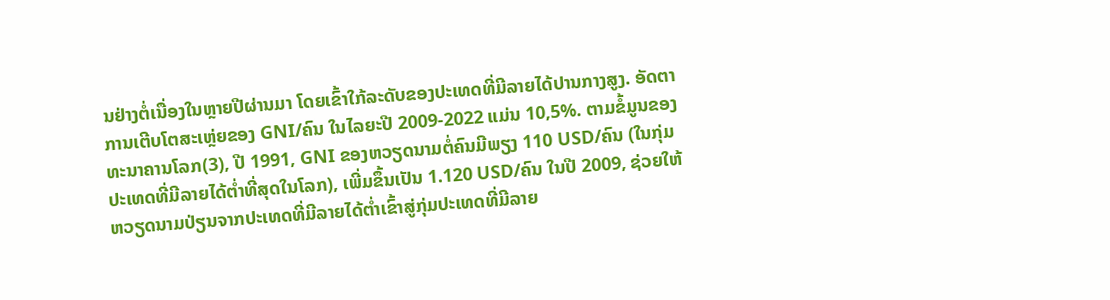ນຢ່າງຕໍ່ເນື່ອງໃນຫຼາຍປີຜ່ານມາ ໂດຍເຂົ້າໃກ້ລະດັບຂອງປະເທດທີ່ມີລາຍໄດ້ປານກາງສູງ. ອັດຕາການເຕີບໂຕສະເຫຼ່ຍຂອງ GNI/ຄົນ ໃນໄລຍະປີ 2009-2022 ແມ່ນ 10,5%. ຕາມຂໍ້ມູນຂອງທະນາຄານໂລກ(3), ປີ 1991, GNI ຂອງຫວຽດນາມຕໍ່ຄົນມີພຽງ 110 USD/ຄົນ (ໃນກຸ່ມປະເທດທີ່ມີລາຍໄດ້ຕ່ຳທີ່ສຸດໃນໂລກ), ເພີ່ມຂຶ້ນເປັນ 1.120 USD/ຄົນ ໃນປີ 2009, ຊ່ວຍໃຫ້ຫວຽດນາມປ່ຽນຈາກປະເທດທີ່ມີລາຍໄດ້ຕ່ຳເຂົ້າສູ່ກຸ່ມປະເທດທີ່ມີລາຍ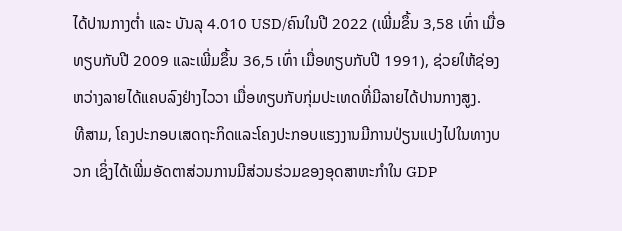ໄດ້ປານກາງຕ່ຳ ແລະ ບັນລຸ 4.010 USD/ຄົນໃນປີ 2022 (ເພີ່ມຂຶ້ນ 3,58 ເທົ່າ ເມື່ອທຽບກັບປີ 2009 ແລະເພີ່ມຂຶ້ນ 36,5 ເທົ່າ ເມື່ອທຽບກັບປີ 1991), ຊ່ວຍໃຫ້ຊ່ອງຫວ່າງລາຍໄດ້ແຄບລົງຢ່າງໄວວາ ເມື່ອທຽບກັບກຸ່ມປະເທດທີ່ມີລາຍໄດ້ປານກາງສູງ.
ທີສາມ, ໂຄງປະກອບເສດຖະກິດແລະໂຄງປະກອບແຮງງານມີການປ່ຽນແປງໄປໃນທາງບວກ ເຊິ່ງໄດ້ເພີ່ມອັດຕາສ່ວນການມີສ່ວນຮ່ວມຂອງອຸດສາຫະກຳໃນ GDP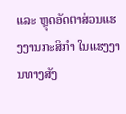ແລະ ຫຼຸດອັດຕາສ່ວນແຮງງານກະສິກຳ ໃນແຮງງານທາງສັງ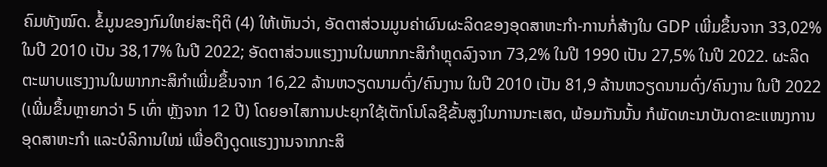ຄົມທັງໝົດ. ຂໍ້ມູນຂອງກົມໃຫຍ່ສະຖິຕິ (4) ໃຫ້ເຫັນວ່າ, ອັດຕາສ່ວນມູນຄ່າຜົນຜະລິດຂອງອຸດສາຫະກຳ-ການກໍ່ສ້າງໃນ GDP ເພີ່ມຂຶ້ນຈາກ 33,02% ໃນປີ 2010 ເປັນ 38,17% ໃນປີ 2022; ອັດຕາສ່ວນແຮງງານໃນພາກກະສິກຳຫຼຸດລົງຈາກ 73,2% ໃນປີ 1990 ເປັນ 27,5% ໃນປີ 2022. ຜະລິດຕະພາບແຮງງານໃນພາກກະສິກຳເພີ່ມຂຶ້ນຈາກ 16,22 ລ້ານຫວຽດນາມດົ່ງ/ຄົນງານ ໃນປີ 2010 ເປັນ 81,9 ລ້ານຫວຽດນາມດົ່ງ/ຄົນງານ ໃນປີ 2022 (ເພີ່ມຂຶ້ນຫຼາຍກວ່າ 5 ເທົ່າ ຫຼັງຈາກ 12 ປີ) ໂດຍອາໄສການປະຍຸກໃຊ້ເຕັກໂນໂລຊີຂັ້ນສູງໃນການກະເສດ, ພ້ອມກັນນັ້ນ ກໍພັດທະນາບັນດາຂະແໜງການອຸດສາຫະກຳ ແລະບໍລິການໃໝ່ ເພື່ອດຶງດູດແຮງງານຈາກກະສິ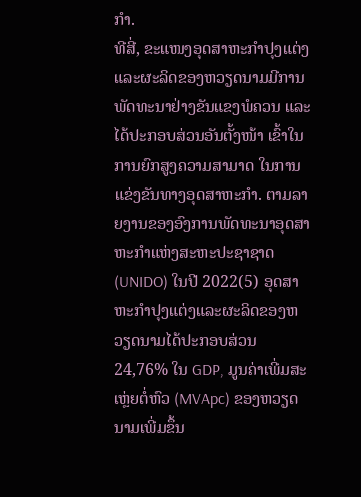ກໍາ.
ທີສີ່, ຂະແໜງອຸດສາຫະກຳປຸງແຕ່ງແລະຜະລິດຂອງຫວຽດນາມມີການພັດທະນາຢ່າງຂັນແຂງພໍຄວນ ແລະໄດ້ປະກອບສ່ວນອັນຕັ້ງໜ້າ ເຂົ້າໃນການຍົກສູງຄວາມສາມາດ ໃນການແຂ່ງຂັນທາງອຸດສາຫະກຳ. ຕາມລາຍງານຂອງອົງການພັດທະນາອຸດສາຫະກຳແຫ່ງສະຫະປະຊາຊາດ (UNIDO) ໃນປີ 2022(5) ອຸດສາຫະກຳປຸງແຕ່ງແລະຜະລິດຂອງຫວຽດນາມໄດ້ປະກອບສ່ວນ 24,76% ໃນ GDP, ມູນຄ່າເພີ່ມສະເຫຼ່ຍຕໍ່ຫົວ (MVApc) ຂອງຫວຽດນາມເພີ່ມຂຶ້ນ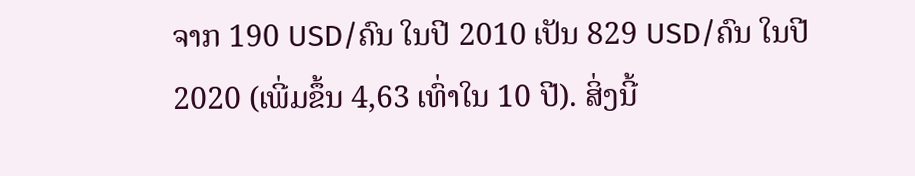ຈາກ 190 USD/ຄົນ ໃນປີ 2010 ເປັນ 829 USD/ຄົນ ໃນປີ 2020 (ເພີ່ມຂຶ້ນ 4,63 ເທົ່າໃນ 10 ປີ). ສິ່ງນີ້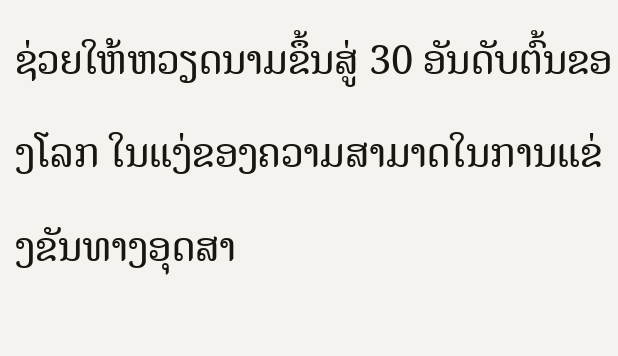ຊ່ວຍໃຫ້ຫວຽດນາມຂຶ້ນສູ່ 30 ອັນດັບຕົ້ນຂອງໂລກ ໃນແງ່ຂອງຄວາມສາມາດໃນການແຂ່ງຂັນທາງອຸດສາ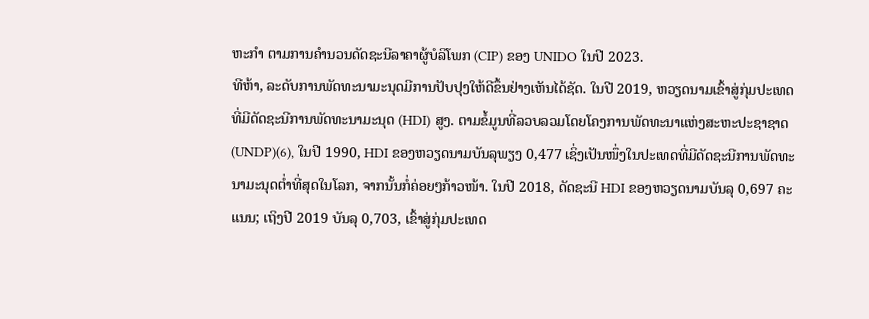ຫະກຳ ຕາມການຄຳນວນດັດຊະນີລາຄາຜູ້ບໍລິໂພກ (CIP) ຂອງ UNIDO ໃນປີ 2023.
ທີຫ້າ, ລະດັບການພັດທະນາມະນຸດມີການປັບປຸງໃຫ້ດີຂຶ້ນຢ່າງເຫັນໄດ້ຊັດ. ໃນປີ 2019, ຫວຽດນາມເຂົ້າສູ່ກຸ່ມປະເທດທີ່ມີດັດຊະນີການພັດທະນາມະນຸດ (HDI) ສູງ. ຕາມຂໍ້ມູນທີ່ລວບລວມໂດຍໂຄງການພັດທະນາແຫ່ງສະຫະປະຊາຊາດ (UNDP)(6), ໃນປີ 1990, HDI ຂອງຫວຽດນາມບັນລຸພຽງ 0,477 ເຊິ່ງເປັນໜຶ່ງໃນປະເທດທີ່ມີດັດຊະນີການພັດທະນາມະນຸດຕ່ຳທີ່ສຸດໃນໂລກ, ຈາກນັ້ນກໍ່ຄ່ອຍໆກ້າວໜ້າ. ໃນປີ 2018, ດັດຊະນີ HDI ຂອງຫວຽດນາມບັນລຸ 0,697 ຄະແນນ; ເຖິງປີ 2019 ບັນລຸ 0,703, ເຂົ້າສູ່ກຸ່ມປະເທດ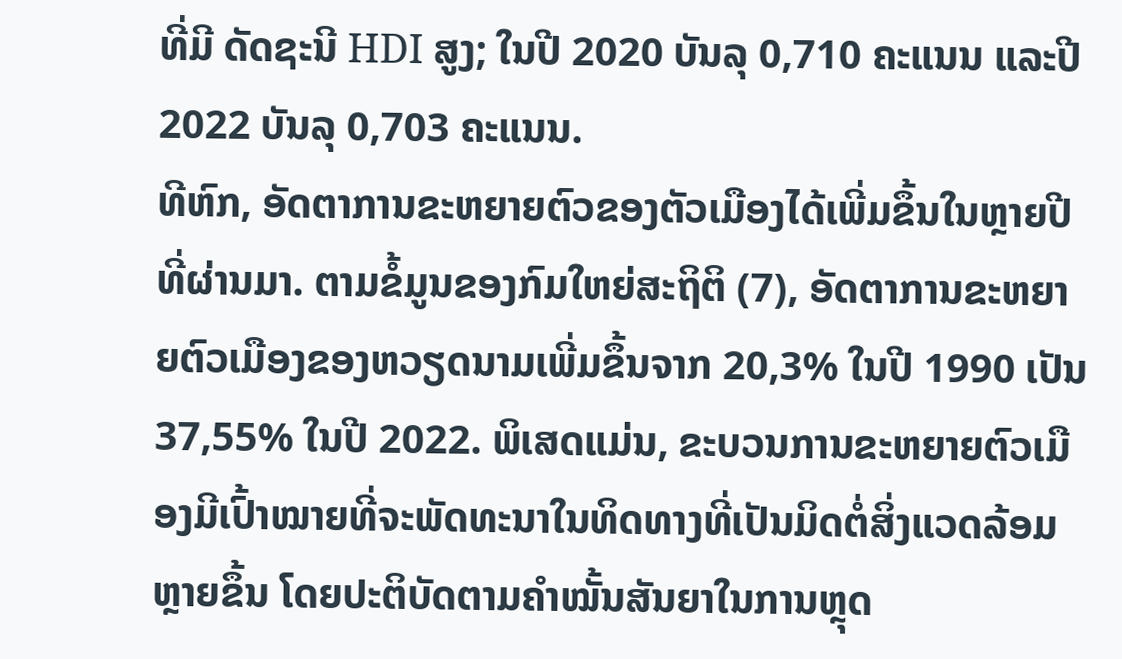ທີ່ມີ ດັດຊະນີ HDI ສູງ; ໃນປີ 2020 ບັນລຸ 0,710 ຄະແນນ ແລະປີ 2022 ບັນລຸ 0,703 ຄະແນນ.
ທີຫົກ, ອັດຕາການຂະຫຍາຍຕົວຂອງຕັວເມືອງໄດ້ເພີ່ມຂຶ້ນໃນຫຼາຍປີທີ່ຜ່ານມາ. ຕາມຂໍ້ມູນຂອງກົມໃຫຍ່ສະຖິຕິ (7), ອັດຕາການຂະຫຍາຍຕົວເມືອງຂອງຫວຽດນາມເພີ່ມຂຶ້ນຈາກ 20,3% ໃນປີ 1990 ເປັນ 37,55% ໃນປີ 2022. ພິເສດແມ່ນ, ຂະບວນການຂະຫຍາຍຕົວເມືອງມີເປົ້າໝາຍທີ່ຈະພັດທະນາໃນທິດທາງທີ່ເປັນມິດຕໍ່ສິ່ງແວດລ້ອມຫຼາຍຂຶ້ນ ໂດຍປະຕິບັດຕາມຄຳໝັ້ນສັນຍາໃນການຫຼຸດ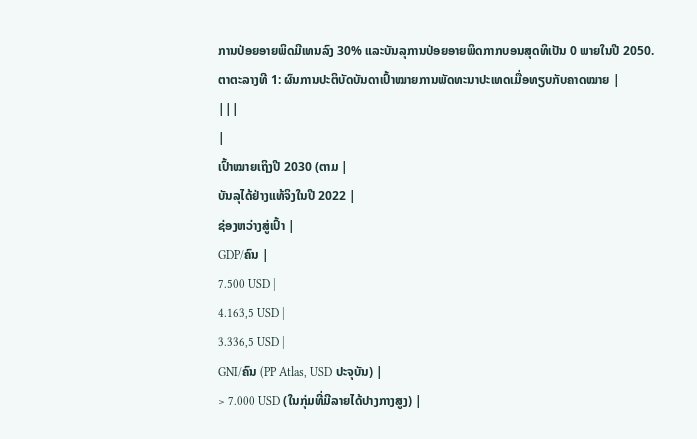ການປ່ອຍອາຍພິດມີເທນລົງ 30% ແລະບັນລຸການປ່ອຍອາຍພິດກາກບອນສຸດທິເປັນ 0 ພາຍໃນປີ 2050.
ຕາຕະລາງທີ 1: ຜົນການປະຕິບັດບັນດາເປົ້າໝາຍການພັດທະນາປະເທດເມື່ອທຽບກັບຄາດໝາຍ |
|||
|
ເປົ້າໝາຍເຖິງປີ 2030 (ຕາມ |
ບັນລຸໄດ້ຢ່າງແທ້ຈິງໃນປີ 2022 |
ຊ່ອງຫວ່າງສູ່ເປົ້າ |
GDP/ຄົນ |
7.500 USD |
4.163,5 USD |
3.336,5 USD |
GNI/ຄົນ (PP Atlas, USD ປະຈຸບັນ) |
> 7.000 USD (ໃນກຸ່ມທີ່ມີລາຍໄດ້ປາງກາງສູງ) |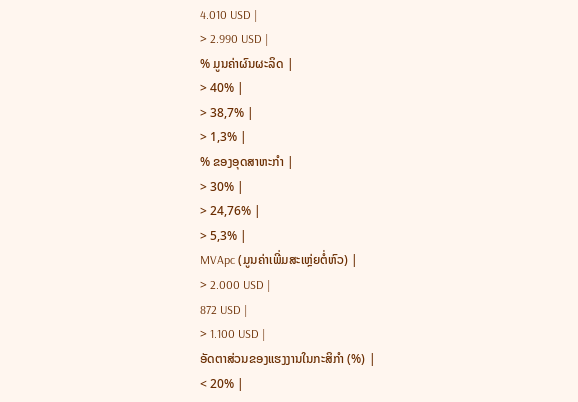4.010 USD |
> 2.990 USD |
% ມູນຄ່າຜົນຜະລິດ |
> 40% |
> 38,7% |
> 1,3% |
% ຂອງອຸດສາຫະກໍາ |
> 30% |
> 24,76% |
> 5,3% |
MVApc (ມູນຄ່າເພີ່ມສະເຫຼ່ຍຕໍ່ຫົວ) |
> 2.000 USD |
872 USD |
> 1.100 USD |
ອັດຕາສ່ວນຂອງແຮງງານໃນກະສິກໍາ (%) |
< 20% |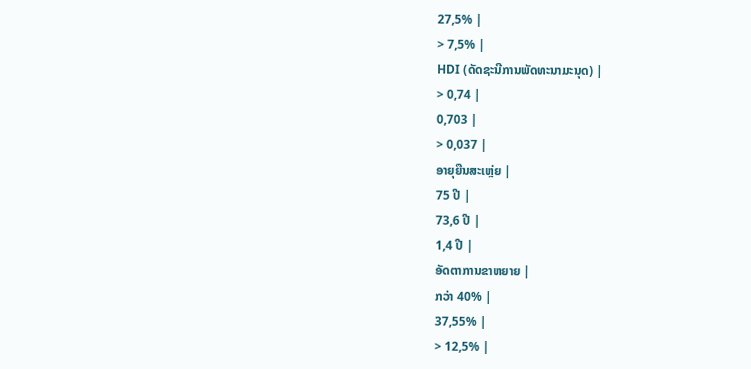27,5% |
> 7,5% |
HDI (ດັດຊະນີການພັດທະນາມະນຸດ) |
> 0,74 |
0,703 |
> 0,037 |
ອາຍຸຍືນສະເຫຼ່ຍ |
75 ປີ |
73,6 ປີ |
1,4 ປີ |
ອັດຕາການຂາຫຍາຍ |
ກວ່າ 40% |
37,55% |
> 12,5% |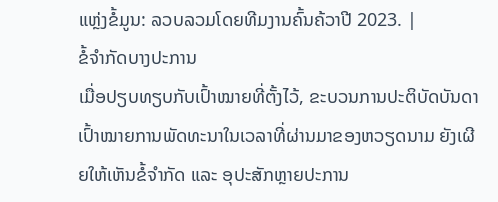ແຫຼ່ງຂໍ້ມູນ: ລວບລວມໂດຍທີມງານຄົ້ນຄ້ວາປີ 2023. |
ຂໍ້ຈຳກັດບາງປະການ
ເມື່ອປຽບທຽບກັບເປົ້າໝາຍທີ່ຕັ້ງໄວ້, ຂະບວນການປະຕິບັດບັນດາເປົ້າໝາຍການພັດທະນາໃນເວລາທີ່ຜ່ານມາຂອງຫວຽດນາມ ຍັງເຜີຍໃຫ້ເຫັນຂໍ້ຈຳກັດ ແລະ ອຸປະສັກຫຼາຍປະການ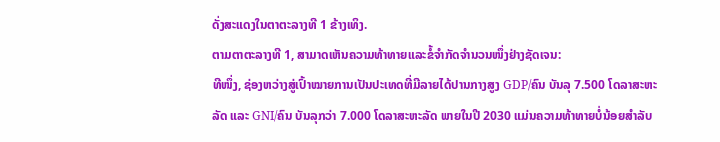ດັ່ງສະແດງໃນຕາຕະລາງທີ 1 ຂ້າງເທິງ.
ຕາມຕາຕະລາງທີ 1, ສາມາດເຫັນຄວາມທ້າທາຍແລະຂໍ້ຈຳກັດຈຳນວນໜຶ່ງຢ່າງຊັດເຈນ:
ທີໜຶ່ງ, ຊ່ອງຫວ່າງສູ່ເປົ້າໝາຍການເປັນປະເທດທີ່ມີລາຍໄດ້ປານກາງສູງ GDP/ຄົນ ບັນລຸ 7.500 ໂດລາສະຫະລັດ ແລະ GNI/ຄົນ ບັນລຸກວ່າ 7.000 ໂດລາສະຫະລັດ ພາຍໃນປີ 2030 ແມ່ນຄວາມທ້າທາຍບໍ່ນ້ອຍສຳລັບ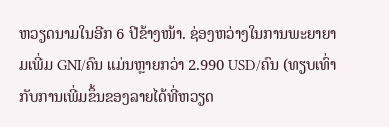ຫວຽດນາມໃນອີກ 6 ປີຂ້າງໜ້າ. ຊ່ອງຫວ່າງໃນການພະຍາຍາມເພີ່ມ GNI/ຄົນ ແມ່ນຫຼາຍກວ່າ 2.990 USD/ຄົນ (ທຽບເທົ່າກັບການເພີ່ມຂຶ້ນຂອງລາຍໄດ້ທີ່ຫວຽດ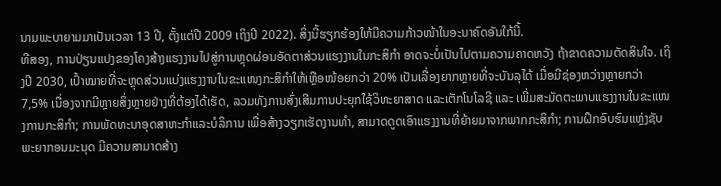ນາມພະບາຍາມມາເປັນເວລາ 13 ປີ, ຕັ້ງແຕ່ປີ 2009 ເຖິງປີ 2022). ສິ່ງນີ້ຮຽກຮ້ອງໃຫ້ມີຄວາມກ້າວໜ້າໃນອະນາຄົດອັນໃກ້ນີ້.
ທີສອງ, ການປ່ຽນແປງຂອງໂຄງສ້າງແຮງງານໄປສູ່ການຫຼຸດຜ່ອນອັດຕາສ່ວນແຮງງານໃນກະສິກໍາ ອາດຈະບໍ່ເປັນໄປຕາມຄວາມຄາດຫວັງ ຖ້າຂາດຄວາມຕັດສິນໃຈ. ເຖິງປີ 2030, ເປົ້າໝາຍທີ່ຈະຫຼຸດສ່ວນແບ່ງແຮງງານໃນຂະແໜງກະສິກຳໃຫ້ເຫຼືອໜ້ອຍກວ່າ 20% ເປັນເລື່ອງຍາກຫຼາຍທີ່ຈະບັນລຸໄດ້ ເມື່ອມີຊ່ອງຫວ່າງຫຼາຍກວ່າ 7,5% ເນື່ອງຈາກມີຫຼາຍສິ່ງຫຼາຍຢ່າງທີ່ຕ້ອງໄດ້ເຮັດ, ລວມທັງການສົ່ງເສີມການປະຍຸກໃຊ້ວິທະຍາສາດ ແລະເຕັກໂນໂລຊີ ແລະ ເພີ່ມສະມັດຕະພາບແຮງງານໃນຂະແໜງການກະສິກຳ; ການພັດທະນາອຸດສາຫະກຳແລະບໍລິການ ເພື່ອສ້າງວຽກເຮັດງານທຳ, ສາມາດດູດເອົາແຮງງານທີ່ຍ້າຍມາຈາກພາກກະສິກໍາ; ການຝຶກອົບຮົມແຫຼ່ງຊັບພະຍາກອນມະນຸດ ມີຄວາມສາມາດສ້າງ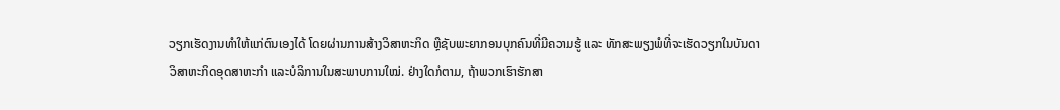ວຽກເຮັດງານທຳໃຫ້ແກ່ຕົນເອງໄດ້ ໂດຍຜ່ານການສ້າງວິສາຫະກິດ ຫຼືຊັບພະຍາກອນບຸກຄົນທີ່ມີຄວາມຮູ້ ແລະ ທັກສະພຽງພໍທີ່ຈະເຮັດວຽກໃນບັນດາວິສາຫະກິດອຸດສາຫະກຳ ແລະບໍລິການໃນສະພາບການໃໝ່. ຢ່າງໃດກໍຕາມ, ຖ້າພວກເຮົາຮັກສາ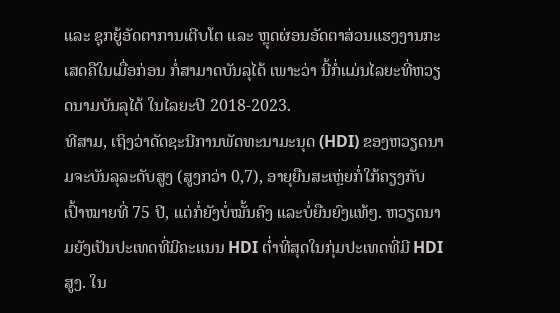ແລະ ຊຸກຍູ້ອັດຕາການເຕີບໂຕ ແລະ ຫຼຸດຜ່ອນອັດຕາສ່ວນແຮງງານກະເສດຄືໃນເມື່ອກ່ອນ ກໍ່ສາມາດບັນລຸໄດ້ ເພາະວ່າ ນີ້ກໍ່ແມ່ນໄລຍະທີ່ຫວຽດນາມບັນລຸໄດ້ ໃນໄລຍະປີ 2018-2023.
ທີສາມ, ເຖິງວ່າດັດຊະນີການພັດທະນາມະນຸດ (HDI) ຂອງຫວຽດນາມຈະບັນລຸລະດັບສູງ (ສູງກວ່າ 0,7), ອາຍຸຍືນສະເຫຼ່ຍກໍ່ໃກ້ຄຽງກັບເປົ້າໝາຍທີ່ 75 ປີ, ແຕ່ກໍ່ຍັງບໍ່ໝັ້ນຄົງ ແລະບໍ່ຍືນຍົງແທ້ໆ. ຫວຽດນາມຍັງເປັນປະເທດທີ່ມີຄະແນນ HDI ຕ່ຳທີ່ສຸດໃນກຸ່ມປະເທດທີ່ມີ HDI ສູງ. ໃນ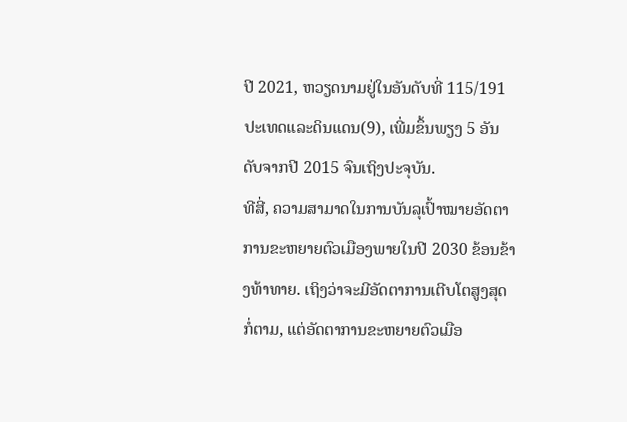ປີ 2021, ຫວຽດນາມຢູ່ໃນອັນດັບທີ່ 115/191 ປະເທດແລະດິນແດນ(9), ເພີ່ມຂຶ້ນພຽງ 5 ອັນດັບຈາກປີ 2015 ຈົນເຖິງປະຈຸບັນ.
ທີສີ່, ຄວາມສາມາດໃນການບັນລຸເປົ້າໝາຍອັດຕາການຂະຫຍາຍຕົວເມືອງພາຍໃນປີ 2030 ຂ້ອນຂ້າງທ້າທາຍ. ເຖິງວ່າຈະມີອັດຕາການເຕີບໂຕສູງສຸດກໍ່ຕາມ, ແຕ່ອັດຕາການຂະຫຍາຍຕົວເມືອ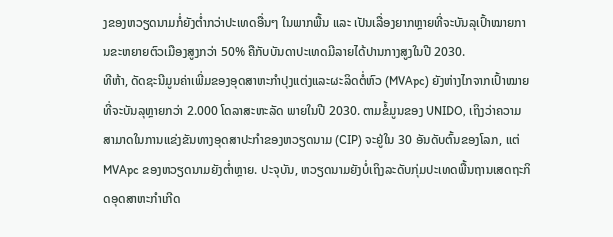ງຂອງຫວຽດນາມກໍ່ຍັງຕ່ຳກວ່າປະເທດອື່ນໆ ໃນພາກພື້ນ ແລະ ເປັນເລື່ອງຍາກຫຼາຍທີ່ຈະບັນລຸເປົ້າໝາຍການຂະຫຍາຍຕົວເມືອງສູງກວ່າ 50% ຄືກັບບັນດາປະເທດມີລາຍໄດ້ປານກາງສູງໃນປີ 2030.
ທີຫ້າ, ດັດຊະນີມູນຄ່າເພີ່ມຂອງອຸດສາຫະກຳປຸງແຕ່ງແລະຜະລິດຕໍ່ຫົວ (MVApc) ຍັງຫ່າງໄກຈາກເປົ້າໝາຍທີ່ຈະບັນລຸຫຼາຍກວ່າ 2.000 ໂດລາສະຫະລັດ ພາຍໃນປີ 2030. ຕາມຂໍ້ມູນຂອງ UNIDO, ເຖິງວ່າຄວາມສາມາດໃນການແຂ່ງຂັນທາງອຸດສາປະກຳຂອງຫວຽດນາມ (CIP) ຈະຢູ່ໃນ 30 ອັນດັບຕົ້ນຂອງໂລກ, ແຕ່ MVApc ຂອງຫວຽດນາມຍັງຕ່ຳຫຼາຍ. ປະຈຸບັນ, ຫວຽດນາມຍັງບໍ່ເຖິງລະດັບກຸ່ມປະເທດພື້ນຖານເສດຖະກິດອຸດສາຫະກຳເກີດ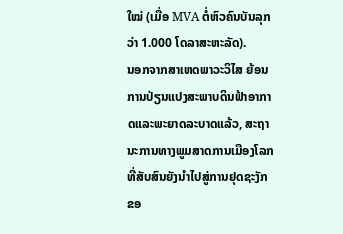ໃໝ່ (ເມື່ອ MVA ຕໍ່ຫົວຄົນບັນລຸກວ່າ 1.000 ໂດລາສະຫະລັດ).
ນອກຈາກສາເຫດພາວະວິໄສ ຍ້ອນການປ່ຽນແປງສະພາບດິນຟ້າອາກາດແລະພະຍາດລະບາດແລ້ວ, ສະຖານະການທາງພູມສາດການເມືອງໂລກທີ່ສັບສົນຍັງນຳໄປສູ່ການຢຸດຊະງັກຂອ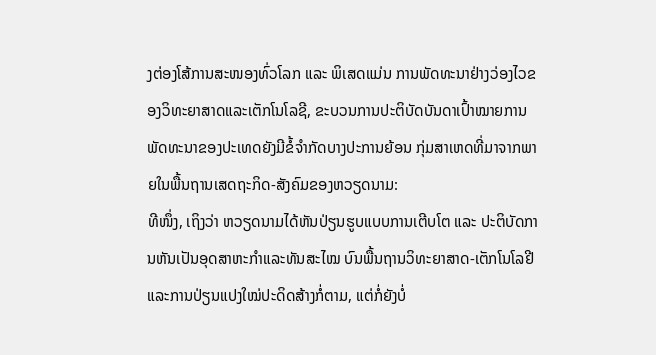ງຕ່ອງໂສ້ການສະໜອງທົ່ວໂລກ ແລະ ພິເສດແມ່ນ ການພັດທະນາຢ່າງວ່ອງໄວຂອງວິທະຍາສາດແລະເຕັກໂນໂລຊີ, ຂະບວນການປະຕິບັດບັນດາເປົ້າໝາຍການພັດທະນາຂອງປະເທດຍັງມີຂໍ້ຈຳກັດບາງປະການຍ້ອນ ກຸ່ມສາເຫດທີ່ມາຈາກພາຍໃນພື້ນຖານເສດຖະກິດ-ສັງຄົມຂອງຫວຽດນາມ:
ທີໜຶ່ງ, ເຖິງວ່າ ຫວຽດນາມໄດ້ຫັນປ່ຽນຮູບແບບການເຕີບໂຕ ແລະ ປະຕິບັດການຫັນເປັນອຸດສາຫະກຳແລະທັນສະໄໝ ບົນພື້ນຖານວິທະຍາສາດ-ເຕັກໂນໂລຢີ ແລະການປ່ຽນແປງໃໝ່ປະດິດສ້າງກໍ່ຕາມ, ແຕ່ກໍ່ຍັງບໍ່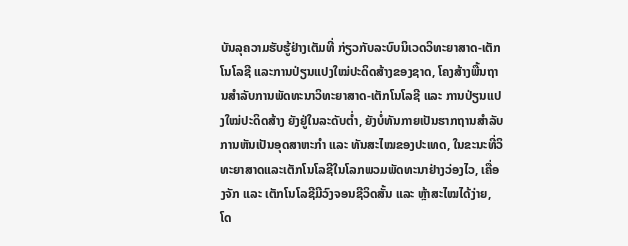ບັນລຸຄວາມຮັບຮູ້ຢ່າງເຕັມທີ່ ກ່ຽວກັບລະບົບນິເວດວິທະຍາສາດ-ເຕັກໂນໂລຊີ ແລະການປ່ຽນແປງໃໝ່ປະດິດສ້າງຂອງຊາດ, ໂຄງສ້າງພື້ນຖານສຳລັບການພັດທະນາວິທະຍາສາດ-ເຕັກໂນໂລຊີ ແລະ ການປ່ຽນແປງໃໝ່ປະດິດສ້າງ ຍັງຢູ່ໃນລະດັບຕ່ຳ, ຍັງບໍ່ທັນກາຍເປັນຮາກຖານສຳລັບການຫັນເປັນອຸດສາຫະກຳ ແລະ ທັນສະໄໝຂອງປະເທດ, ໃນຂະນະທີ່ວິທະຍາສາດແລະເຕັກໂນໂລຊີໃນໂລກພວມພັດທະນາຢ່າງວ່ອງໄວ, ເຄື່ອງຈັກ ແລະ ເຕັກໂນໂລຊີມີວົງຈອນຊີວິດສັ້ນ ແລະ ຫຼ້າສະໄໝໄດ້ງ່າຍ, ໂດ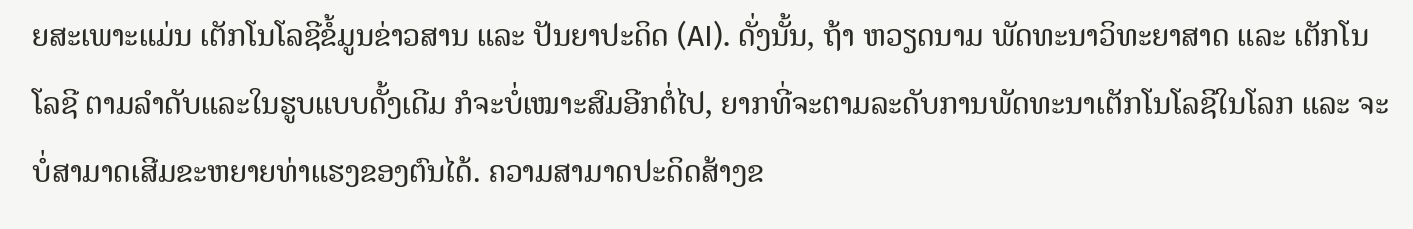ຍສະເພາະແມ່ນ ເຕັກໂນໂລຊີຂໍ້ມູນຂ່າວສານ ແລະ ປັນຍາປະດິດ (AI). ດັ່ງນັ້ນ, ຖ້າ ຫວຽດນາມ ພັດທະນາວິທະຍາສາດ ແລະ ເຕັກໂນໂລຊີ ຕາມລຳດັບແລະໃນຮູບແບບດັ້ງເດີມ ກໍຈະບໍ່ເໝາະສົມອີກຕໍ່ໄປ, ຍາກທີ່ຈະຕາມລະດັບການພັດທະນາເຕັກໂນໂລຊີໃນໂລກ ແລະ ຈະບໍ່ສາມາດເສີມຂະຫຍາຍທ່າແຮງຂອງຕົນໄດ້. ຄວາມສາມາດປະດິດສ້າງຂ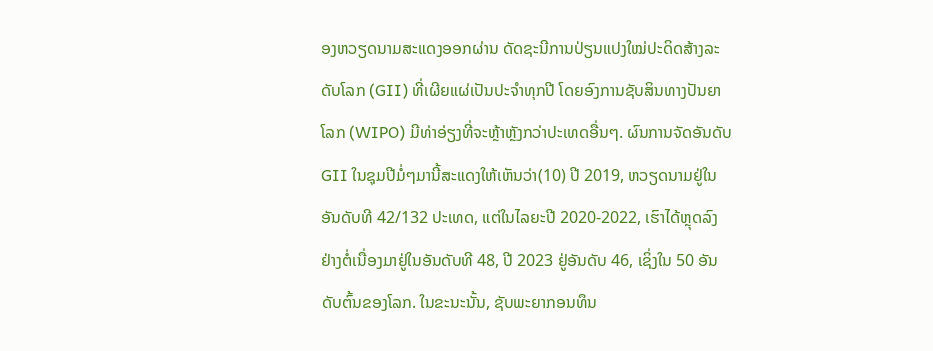ອງຫວຽດນາມສະແດງອອກຜ່ານ ດັດຊະນີການປ່ຽນແປງໃໝ່ປະດິດສ້າງລະດັບໂລກ (GII) ທີ່ເຜີຍແຜ່ເປັນປະຈຳທຸກປີ ໂດຍອົງການຊັບສິນທາງປັນຍາໂລກ (WIPO) ມີທ່າອ່ຽງທີ່ຈະຫຼ້າຫຼັງກວ່າປະເທດອື່ນໆ. ຜົນການຈັດອັນດັບ GII ໃນຊຸມປີມໍ່ໆມານີ້ສະແດງໃຫ້ເຫັນວ່າ(10) ປີ 2019, ຫວຽດນາມຢູ່ໃນອັນດັບທີ 42/132 ປະເທດ, ແຕ່ໃນໄລຍະປີ 2020-2022, ເຮົາໄດ້ຫຼຸດລົງຢ່າງຕໍ່ເນື່ອງມາຢູ່ໃນອັນດັບທີ 48, ປີ 2023 ຢູ່ອັນດັບ 46, ເຊິ່ງໃນ 50 ອັນດັບຕົ້ນຂອງໂລກ. ໃນຂະນະນັ້ນ, ຊັບພະຍາກອນທຶນ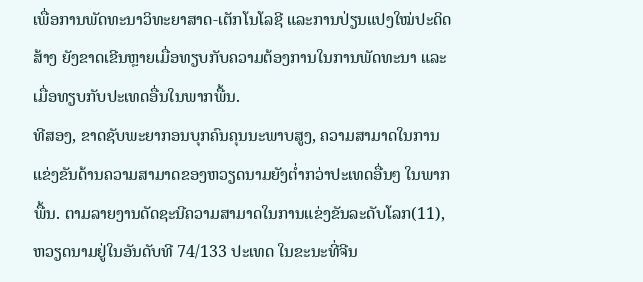ເພື່ອການພັດທະນາວິທະຍາສາດ-ເຕັກໂນໂລຊີ ແລະການປ່ຽນແປງໃໝ່ປະດິດສ້າງ ຍັງຂາດເຂີນຫຼາຍເມື່ອທຽບກັບຄວາມຕ້ອງການໃນການພັດທະນາ ແລະເມື່ອທຽບກັບປະເທດອື່ນໃນພາກພື້ນ.
ທີສອງ, ຂາດຊັບພະຍາກອນບຸກຄົນຄຸນນະພາບສູງ, ຄວາມສາມາດໃນການແຂ່ງຂັນດ້ານຄວາມສາມາດຂອງຫວຽດນາມຍັງຕ່ຳກວ່າປະເທດອື່ນໆ ໃນພາກພື້ນ. ຕາມລາຍງານດັດຊະນີຄວາມສາມາດໃນການແຂ່ງຂັນລະດັບໂລກ(11), ຫວຽດນາມຢູ່ໃນອັນດັບທີ 74/133 ປະເທດ ໃນຂະນະທີ່ຈີນ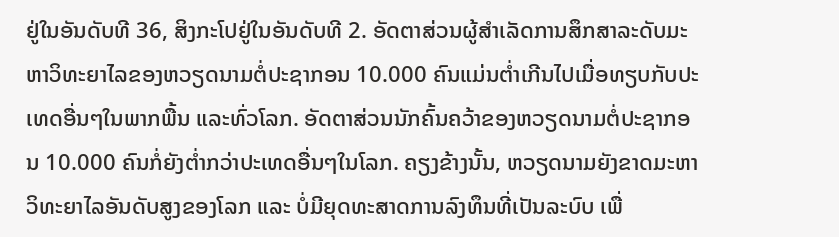ຢູ່ໃນອັນດັບທີ 36, ສິງກະໂປຢູ່ໃນອັນດັບທີ 2. ອັດຕາສ່ວນຜູ້ສຳເລັດການສຶກສາລະດັບມະຫາວິທະຍາໄລຂອງຫວຽດນາມຕໍ່ປະຊາກອນ 10.000 ຄົນແມ່ນຕ່ຳເກີນໄປເມື່ອທຽບກັບປະເທດອື່ນໆໃນພາກພື້ນ ແລະທົ່ວໂລກ. ອັດຕາສ່ວນນັກຄົ້ນຄວ້າຂອງຫວຽດນາມຕໍ່ປະຊາກອນ 10.000 ຄົນກໍ່ຍັງຕ່ຳກວ່າປະເທດອື່ນໆໃນໂລກ. ຄຽງຂ້າງນັ້ນ, ຫວຽດນາມຍັງຂາດມະຫາວິທະຍາໄລອັນດັບສູງຂອງໂລກ ແລະ ບໍ່ມີຍຸດທະສາດການລົງທຶນທີ່ເປັນລະບົບ ເພື່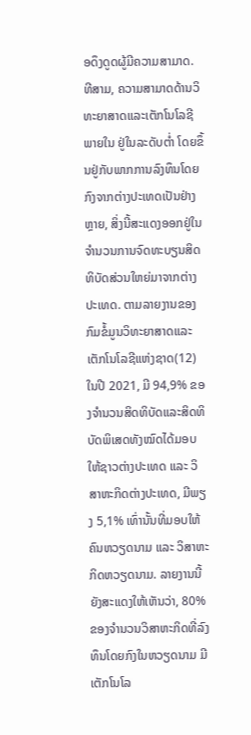ອດຶງດູດຜູ້ມີຄວາມສາມາດ.
ທີສາມ, ຄວາມສາມາດດ້ານວິທະຍາສາດແລະເຕັກໂນໂລຊີພາຍໃນ ຢູ່ໃນລະດັບຕ່ຳ ໂດຍຂຶ້ນຢູ່ກັບພາກການລົງທຶນໂດຍກົງຈາກຕ່າງປະເທດເປັນຢ່າງຫຼາຍ, ສິ່ງນີ້ສະແດງອອກຢູ່ໃນຈຳນວນການຈົດທະບຽນສິດທິບັດສ່ວນໃຫຍ່ມາຈາກຕ່າງປະເທດ. ຕາມລາຍງານຂອງກົມຂໍ້ມູນວິທະຍາສາດແລະເຕັກໂນໂລຊີແຫ່ງຊາດ(12) ໃນປີ 2021, ມີ 94,9% ຂອງຈຳນວນສິດທິບັດແລະສິດທິບັດພິເສດທັງໝົດໄດ້ມອບໃຫ້ຊາວຕ່າງປະເທດ ແລະ ວິສາຫະກິດຕ່າງປະເທດ, ມີພຽງ 5,1% ເທົ່ານັ້ນທີ່ມອບໃຫ້ຄົນຫວຽດນາມ ແລະ ວິສາຫະກິດຫວຽດນາມ. ລາຍງານນີ້ຍັງສະແດງໃຫ້ເຫັນວ່າ, 80% ຂອງຈຳນວນວິສາຫະກິດທີ່ລົງທຶນໂດຍກົງໃນຫວຽດນາມ ມີເຕັກໂນໂລ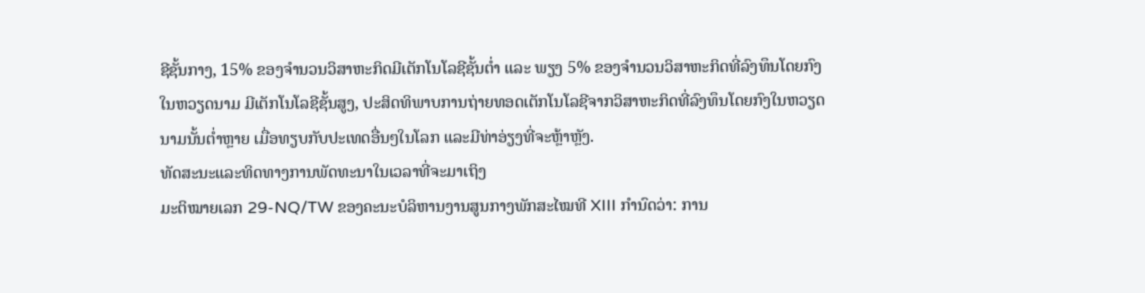ຊີຊັ້ນກາງ, 15% ຂອງຈຳນວນວິສາຫະກິດມີເຕັກໂນໂລຊີຊັ້ນຕ່ຳ ແລະ ພຽງ 5% ຂອງຈຳນວນວິສາຫະກິດທີ່ລົງທຶນໂດຍກົງໃນຫວຽດນາມ ມີເຕັກໂນໂລຊີຊັ້ນສູງ, ປະສິດທິພາບການຖ່າຍທອດເຕັກໂນໂລຊີຈາກວິສາຫະກິດທີ່ລົງທຶນໂດຍກົງໃນຫວຽດນາມນັ້ນຕ່ຳຫຼາຍ ເມື່ອທຽບກັບປະເທດອື່ນໆໃນໂລກ ແລະມີທ່າອ່ຽງທີ່ຈະຫຼ້າຫຼັງ.
ທັດສະນະແລະທິດທາງການພັດທະນາໃນເວລາທີ່ຈະມາເຖິງ
ມະຕິໝາຍເລກ 29-NQ/TW ຂອງຄະນະບໍລິຫານງານສູນກາງພັກສະໄໝທີ XIII ກຳນົດວ່າ: ການ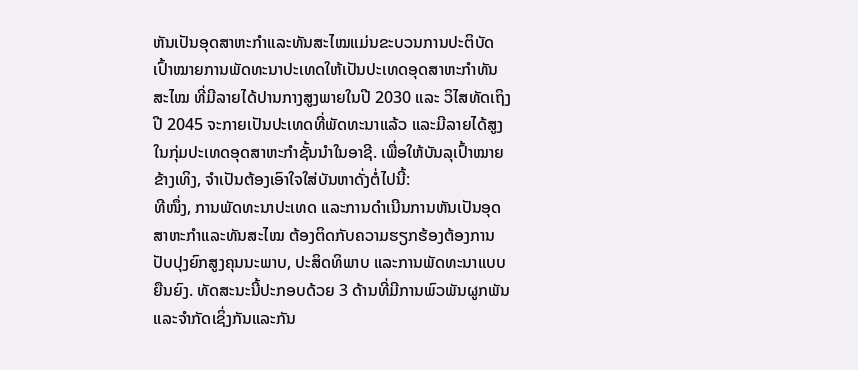ຫັນເປັນອຸດສາຫະກຳແລະທັນສະໄໝແມ່ນຂະບວນການປະຕິບັດເປົ້າໝາຍການພັດທະນາປະເທດໃຫ້ເປັນປະເທດອຸດສາຫະກຳທັນສະໄໝ ທີ່ມີລາຍໄດ້ປານກາງສູງພາຍໃນປີ 2030 ແລະ ວິໄສທັດເຖິງປີ 2045 ຈະກາຍເປັນປະເທດທີ່ພັດທະນາແລ້ວ ແລະມີລາຍໄດ້ສູງໃນກຸ່ມປະເທດອຸດສາຫະກຳຊັ້ນນຳໃນອາຊີ. ເພື່ອໃຫ້ບັນລຸເປົ້າໝາຍຂ້າງເທິງ, ຈໍາເປັນຕ້ອງເອົາໃຈໃສ່ບັນຫາດັ່ງຕໍ່ໄປນີ້:
ທີໜຶ່ງ, ການພັດທະນາປະເທດ ແລະການດຳເນີນການຫັນເປັນອຸດສາຫະກຳແລະທັນສະໄໝ ຕ້ອງຕິດກັບຄວາມຮຽກຮ້ອງຕ້ອງການປັບປຸງຍົກສູງຄຸນນະພາບ, ປະສິດທິພາບ ແລະການພັດທະນາແບບຍືນຍົງ. ທັດສະນະນີ້ປະກອບດ້ວຍ 3 ດ້ານທີ່ມີການພົວພັນຜູກພັນ ແລະຈຳກັດເຊິ່ງກັນແລະກັນ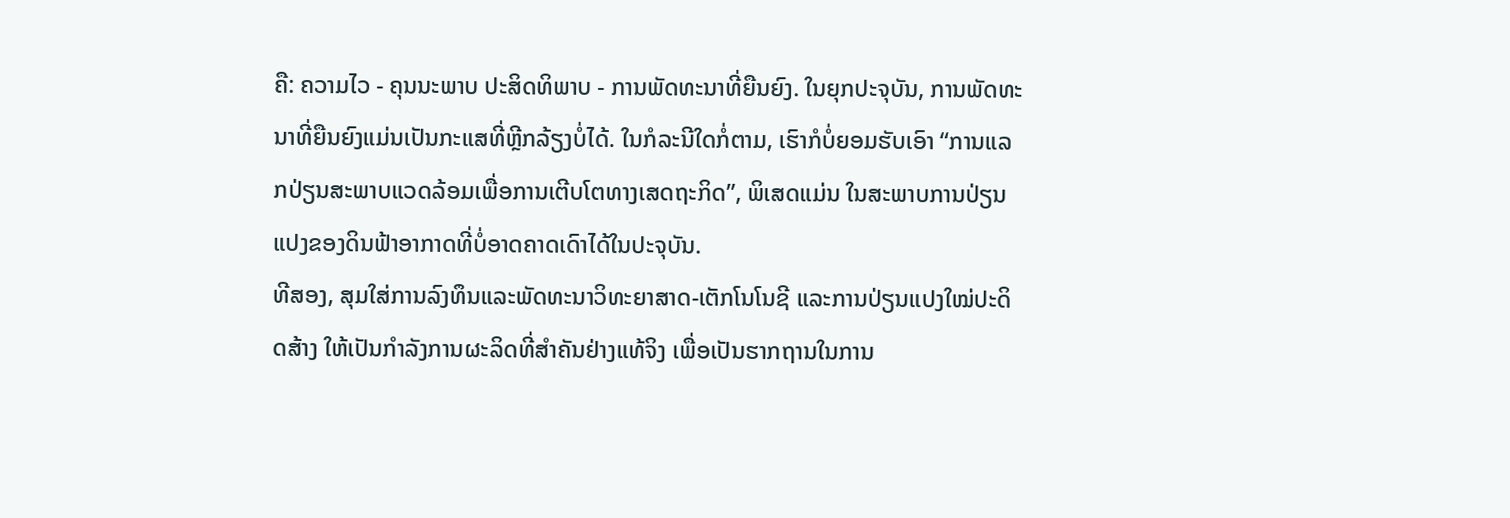ຄື: ຄວາມໄວ - ຄຸນນະພາບ ປະສິດທິພາບ - ການພັດທະນາທີ່ຍືນຍົງ. ໃນຍຸກປະຈຸບັນ, ການພັດທະນາທີ່ຍືນຍົງແມ່ນເປັນກະແສທີ່ຫຼີກລ້ຽງບໍ່ໄດ້. ໃນກໍລະນີໃດກໍ່ຕາມ, ເຮົາກໍບໍ່ຍອມຮັບເອົາ “ການແລກປ່ຽນສະພາບແວດລ້ອມເພື່ອການເຕີບໂຕທາງເສດຖະກິດ”, ພິເສດແມ່ນ ໃນສະພາບການປ່ຽນແປງຂອງດິນຟ້າອາກາດທີ່ບໍ່ອາດຄາດເດົາໄດ້ໃນປະຈຸບັນ.
ທີສອງ, ສຸມໃສ່ການລົງທຶນແລະພັດທະນາວິທະຍາສາດ-ເຕັກໂນໂນຊີ ແລະການປ່ຽນແປງໃໝ່ປະດິດສ້າງ ໃຫ້ເປັນກຳລັງການຜະລິດທີ່ສຳຄັນຢ່າງແທ້ຈິງ ເພື່ອເປັນຮາກຖານໃນການ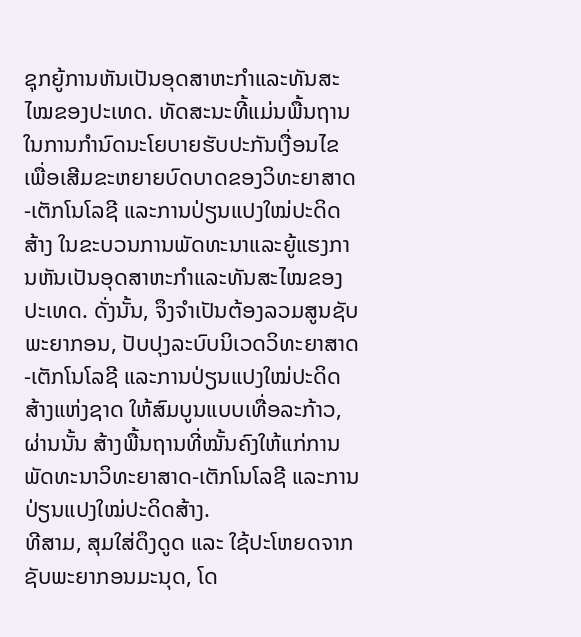ຊຸກຍູ້ການຫັນເປັນອຸດສາຫະກຳແລະທັນສະໄໝຂອງປະເທດ. ທັດສະນະທີ້ແມ່ນພື້ນຖານໃນການກຳນົດນະໂຍບາຍຮັບປະກັນເງື່ອນໄຂເພື່ອເສີມຂະຫຍາຍບົດບາດຂອງວິທະຍາສາດ-ເຕັກໂນໂລຊີ ແລະການປ່ຽນແປງໃໝ່ປະດິດສ້າງ ໃນຂະບວນການພັດທະນາແລະຍູ້ແຮງການຫັນເປັນອຸດສາຫະກຳແລະທັນສະໄໝຂອງປະເທດ. ດັ່ງນັ້ນ, ຈຶງຈຳເປັນຕ້ອງລວມສູນຊັບພະຍາກອນ, ປັບປຸງລະບົບນິເວດວິທະຍາສາດ-ເຕັກໂນໂລຊີ ແລະການປ່ຽນແປງໃໝ່ປະດິດສ້າງແຫ່ງຊາດ ໃຫ້ສົມບູນແບບເທື່ອລະກ້າວ, ຜ່ານນັ້ນ ສ້າງພື້ນຖານທີ່ໝັ້ນຄົງໃຫ້ແກ່ການພັດທະນາວິທະຍາສາດ-ເຕັກໂນໂລຊີ ແລະການປ່ຽນແປງໃໝ່ປະດິດສ້າງ.
ທີສາມ, ສຸມໃສ່ດຶງດູດ ແລະ ໃຊ້ປະໂຫຍດຈາກຊັບພະຍາກອນມະນຸດ, ໂດ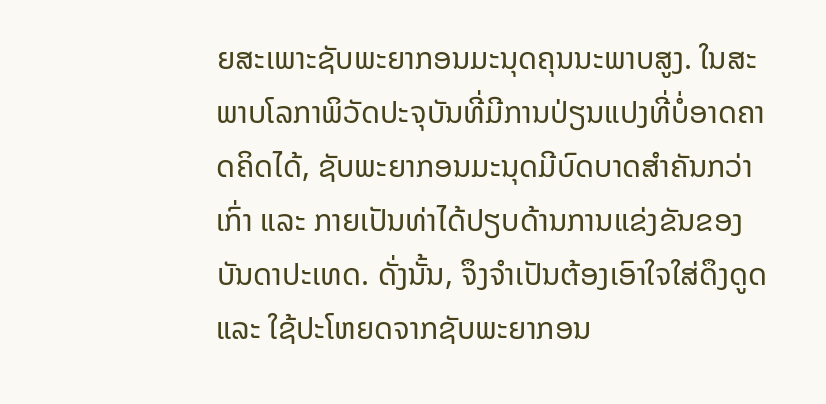ຍສະເພາະຊັບພະຍາກອນມະນຸດຄຸນນະພາບສູງ. ໃນສະພາບໂລກາພິວັດປະຈຸບັນທີ່ມີການປ່ຽນແປງທີ່ບໍ່ອາດຄາດຄິດໄດ້, ຊັບພະຍາກອນມະນຸດມີບົດບາດສຳຄັນກວ່າເກົ່າ ແລະ ກາຍເປັນທ່າໄດ້ປຽບດ້ານການແຂ່ງຂັນຂອງບັນດາປະເທດ. ດັ່ງນັ້ນ, ຈຶງຈຳເປັນຕ້ອງເອົາໃຈໃສ່ດຶງດູດ ແລະ ໃຊ້ປະໂຫຍດຈາກຊັບພະຍາກອນ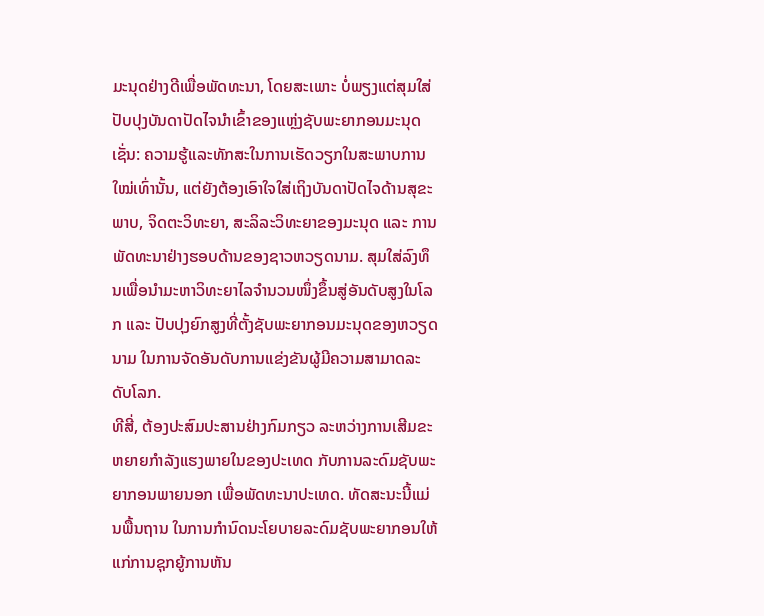ມະນຸດຢ່າງດີເພື່ອພັດທະນາ, ໂດຍສະເພາະ ບໍ່ພຽງແຕ່ສຸມໃສ່ປັບປຸງບັນດາປັດໄຈນໍາເຂົ້າຂອງແຫຼ່ງຊັບພະຍາກອນມະນຸດເຊັ່ນ: ຄວາມຮູ້ແລະທັກສະໃນການເຮັດວຽກໃນສະພາບການໃໝ່ເທົ່ານັ້ນ, ແຕ່ຍັງຕ້ອງເອົາໃຈໃສ່ເຖິງບັນດາປັດໄຈດ້ານສຸຂະພາບ, ຈິດຕະວິທະຍາ, ສະລິລະວິທະຍາຂອງມະນຸດ ແລະ ການພັດທະນາຢ່າງຮອບດ້ານຂອງຊາວຫວຽດນາມ. ສຸມໃສ່ລົງທຶນເພື່ອນຳມະຫາວິທະຍາໄລຈຳນວນໜຶ່ງຂຶ້ນສູ່ອັນດັບສູງໃນໂລກ ແລະ ປັບປຸງຍົກສູງທີ່ຕັ້ງຊັບພະຍາກອນມະນຸດຂອງຫວຽດນາມ ໃນການຈັດອັນດັບການແຂ່ງຂັນຜູ້ມີຄວາມສາມາດລະດັບໂລກ.
ທີສີ່, ຕ້ອງປະສົມປະສານຢ່າງກົມກຽວ ລະຫວ່າງການເສີມຂະຫຍາຍກຳລັງແຮງພາຍໃນຂອງປະເທດ ກັບການລະດົມຊັບພະຍາກອນພາຍນອກ ເພື່ອພັດທະນາປະເທດ. ທັດສະນະນີ້ແມ່ນພື້ນຖານ ໃນການກຳນົດນະໂຍບາຍລະດົມຊັບພະຍາກອນໃຫ້ແກ່ການຊຸກຍູ້ການຫັນ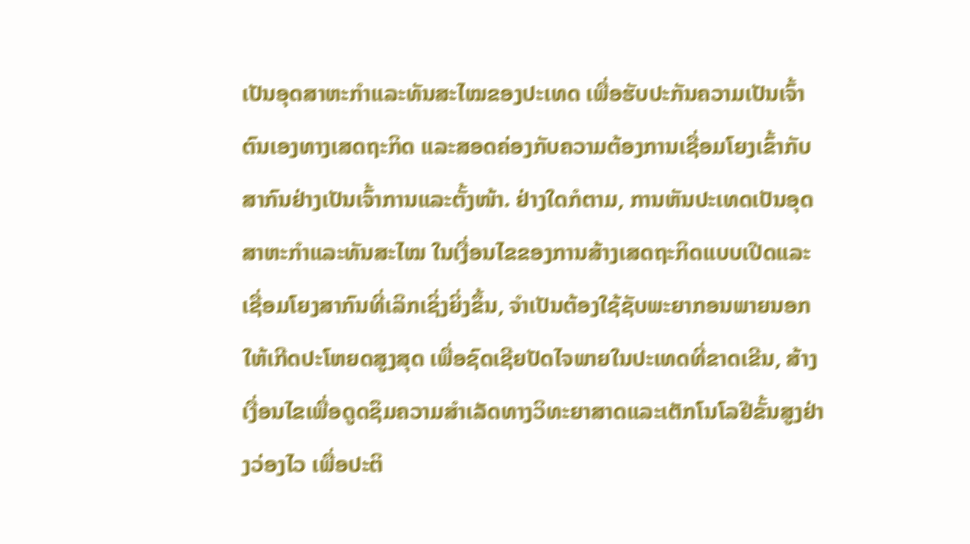ເປັນອຸດສາຫະກຳແລະທັນສະໄໝຂອງປະເທດ ເພື່ອຮັບປະກັນຄວາມເປັນເຈົ້າຕົນເອງທາງເສດຖະກິດ ແລະສອດຄ່ອງກັບຄວາມຕ້ອງການເຊື່ອມໂຍງເຂົ້າກັບສາກົນຢ່າງເປັນເຈົ້າການແລະຕັ້ງໜ້າ. ຢ່າງໃດກໍຕາມ, ການຫັນປະເທດເປັນອຸດສາຫະກຳແລະທັນສະໄໝ ໃນເງື່ອນໄຂຂອງການສ້າງເສດຖະກິດແບບເປີດແລະເຊື່ອມໂຍງສາກົນທີ່ເລິກເຊິ່ງຍິ່ງຂຶ້ນ, ຈຳເປັນຕ້ອງໃຊ້ຊັບພະຍາກອນພາຍນອກໃຫ້ເກີດປະໂຫຍດສູງສຸດ ເພື່ອຊົດເຊີຍປັດໄຈພາຍໃນປະເທດທີ່ຂາດເຂີນ, ສ້າງເງື່ອນໄຂເພື່ອດູດຊຶມຄວາມສຳເລັດທາງວິທະຍາສາດແລະເຕັກໂນໂລຢີຂັ້ນສູງຢ່າງວ່ອງໄວ ເພື່ອປະຕິ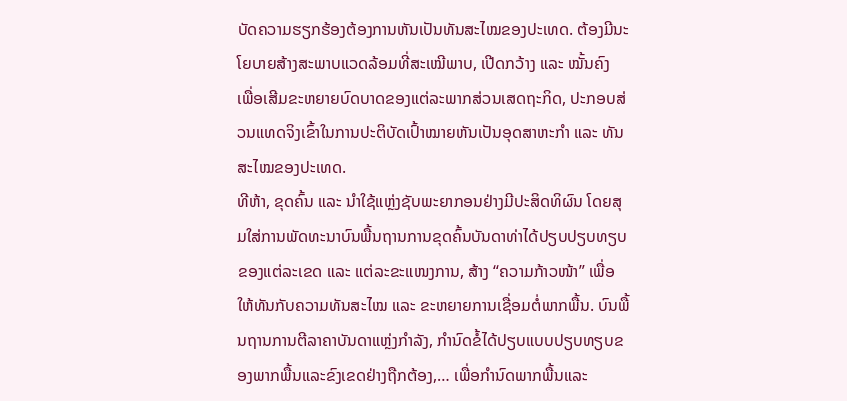ບັດຄວາມຮຽກຮ້ອງຕ້ອງການຫັນເປັນທັນສະໄໝຂອງປະເທດ. ຕ້ອງມີນະໂຍບາຍສ້າງສະພາບແວດລ້ອມທີ່ສະເໝີພາບ, ເປີດກວ້າງ ແລະ ໝັ້ນຄົງ ເພື່ອເສີມຂະຫຍາຍບົດບາດຂອງແຕ່ລະພາກສ່ວນເສດຖະກິດ, ປະກອບສ່ວນແທດຈິງເຂົ້າໃນການປະຕິບັດເປົ້າໝາຍຫັນເປັນອຸດສາຫະກຳ ແລະ ທັນສະໄໝຂອງປະເທດ.
ທີຫ້າ, ຂຸດຄົ້ນ ແລະ ນຳໃຊ້ແຫຼ່ງຊັບພະຍາກອນຢ່າງມີປະສິດທິຜົນ ໂດຍສຸມໃສ່ການພັດທະນາບົນພື້ນຖານການຂຸດຄົ້ນບັນດາທ່າໄດ້ປຽບປຽບທຽບຂອງແຕ່ລະເຂດ ແລະ ແຕ່ລະຂະແໜງການ, ສ້າງ “ຄວາມກ້າວໜ້າ” ເພື່ອໃຫ້ທັນກັບຄວາມທັນສະໄໝ ແລະ ຂະຫຍາຍການເຊື່ອມຕໍ່ພາກພື້ນ. ບົນພື້ນຖານການຕີລາຄາບັນດາແຫຼ່ງກຳລັງ, ກຳນົດຂໍ້ໄດ້ປຽບແບບປຽບທຽບຂອງພາກພື້ນແລະຂົງເຂດຢ່າງຖືກຕ້ອງ,… ເພື່ອກຳນົດພາກພື້ນແລະ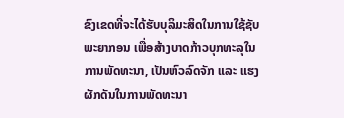ຂົງເຂດທີ່ຈະໄດ້ຮັບບຸລິມະສິດໃນການໃຊ້ຊັບພະຍາກອນ ເພື່ອສ້າງບາດກ້າວບຸກທະລຸໃນການພັດທະນາ, ເປັນຫົວລົດຈັກ ແລະ ແຮງຜັກດັນໃນການພັດທະນາ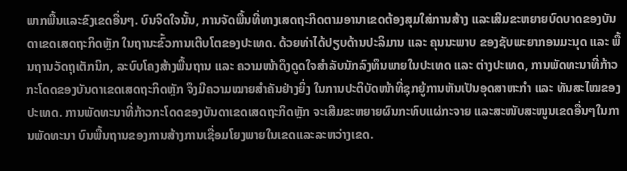ພາກພື້ນແລະຂົງເຂດອື່ນໆ. ບົນຈິດໃຈນັ້ນ, ການຈັດພື້ນທີ່ທາງເສດຖະກິດຕາມອານາເຂດຕ້ອງສຸມໃສ່ການສ້າງ ແລະເສີມຂະຫຍາຍບົດບາດຂອງບັນດາເຂດເສດຖະກິດຫຼັກ ໃນຖານະຂົ້ວການເຕີບໂຕຂອງປະເທດ. ດ້ວຍທ່າໄດ້ປຽບດ້ານປະລິມານ ແລະ ຄຸນນະພາບ ຂອງຊັບພະຍາກອນມະນຸດ ແລະ ພື້ນຖານວັດຖຸເຕັກນິກ, ລະບົບໂຄງສ້າງພື້ນຖານ ແລະ ຄວາມໜ້າດຶງດູດໃຈສຳລັບນັກລົງທຶນພາຍໃນປະເທດ ແລະ ຕ່າງປະເທດ, ການພັດທະນາທີ່ກ້າວກະໂດດຂອງບັນດາເຂດເສດຖະກິດຫຼັກ ຈຶງມີຄວາມໝາຍສຳຄັນຢ່າງຍິ່ງ ໃນການປະຕິບັດໜ້າທີ່ຊຸກຍູ້ການຫັນເປັນອຸດສາຫະກຳ ແລະ ທັນສະໄໝຂອງປະເທດ. ການພັດທະນາທີ່ກ້າວກະໂດດຂອງບັນດາເຂດເສດຖະກິດຫຼັກ ຈະເສີມຂະຫຍາຍຜົນກະທົບແຜ່ກະຈາຍ ແລະສະໜັບສະໜູນເຂດອື່ນໆໃນການພັດທະນາ ບົນພື້ນຖານຂອງການສ້າງການເຊື່ອມໂຍງພາຍໃນເຂດແລະລະຫວ່າງເຂດ.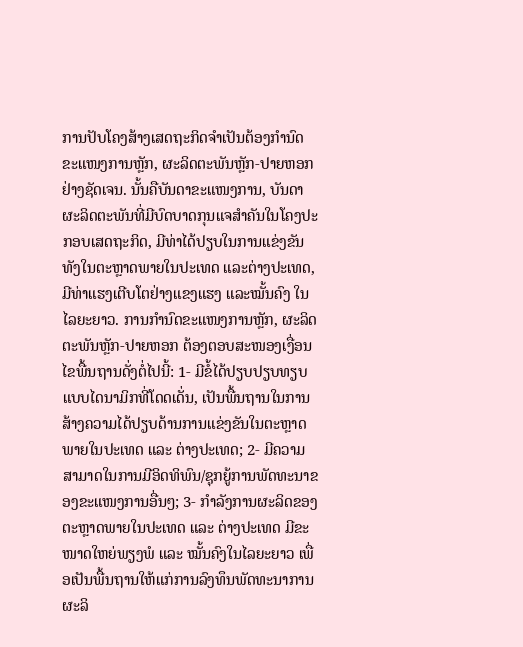ການປັບໂຄງສ້າງເສດຖະກິດຈຳເປັນຕ້ອງກຳນົດຂະແໜງການຫຼັກ, ຜະລິດຕະພັນຫຼັກ-ປາຍຫອກ ຢ່າງຊັດເຈນ. ນັ້ນຄືບັນດາຂະແໜງການ, ບັນດາຜະລິດຕະພັນທີ່ມີບົດບາດກຸນແຈສຳຄັນໃນໂຄງປະກອບເສດຖະກິດ, ມີທ່າໄດ້ປຽບໃນການແຂ່ງຂັນທັງໃນຕະຫຼາດພາຍໃນປະເທດ ແລະຕ່າງປະເທດ, ມີທ່າແຮງເຕີບໂຕຢ່າງແຂງແຮງ ແລະໝັ້ນຄົງ ໃນໄລຍະຍາວ. ການກຳນົດຂະແໜງການຫຼັກ, ຜະລິດຕະພັນຫຼັກ-ປາຍຫອກ ຕ້ອງຕອບສະໜອງເງື່ອນໄຂພື້ນຖານດັ່ງຕໍ່ໄປນີ້: 1- ມີຂໍ້ໄດ້ປຽບປຽບທຽບແບບໄດນາມິກທີ່ໂດດເດັ່ນ, ເປັນພື້ນຖານໃນການສ້າງຄວາມໄດ້ປຽບດ້ານການແຂ່ງຂັນໃນຕະຫຼາດພາຍໃນປະເທດ ແລະ ຕ່າງປະເທດ; 2- ມີຄວາມສາມາດໃນການມີອິດທິພົນ/ຊຸກຍູ້ການພັດທະນາຂອງຂະແໜງການອື່ນໆ; 3- ກຳລັງການຜະລິດຂອງຕະຫຼາດພາຍໃນປະເທດ ແລະ ຕ່າງປະເທດ ມີຂະໜາດໃຫຍ່ພຽງພໍ ແລະ ໝັ້ນຄົງໃນໄລຍະຍາວ ເພື່ອເປັນພື້ນຖານໃຫ້ແກ່ການລົງທຶນພັດທະນາການຜະລິ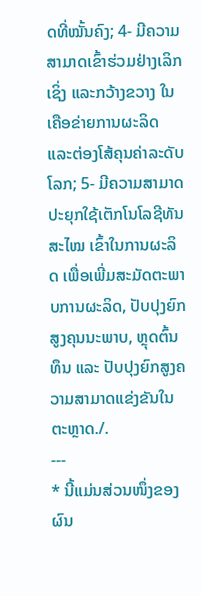ດທີ່ໝັ້ນຄົງ; 4- ມີຄວາມສາມາດເຂົ້າຮ່ວມຢ່າງເລິກເຊິ່ງ ແລະກວ້າງຂວາງ ໃນເຄືອຂ່າຍການຜະລິດ ແລະຕ່ອງໂສ້ຄຸນຄ່າລະດັບໂລກ; 5- ມີຄວາມສາມາດປະຍຸກໃຊ້ເຕັກໂນໂລຊີທັນສະໄໝ ເຂົ້າໃນການຜະລິດ ເພື່ອເພີ່ມສະມັດຕະພາບການຜະລິດ, ປັບປຸງຍົກສູງຄຸນນະພາບ, ຫຼຸດຕົ້ນທຶນ ແລະ ປັບປຸງຍົກສູງຄວາມສາມາດແຂ່ງຂັນໃນຕະຫຼາດ./.
---
* ນີ້ແມ່ນສ່ວນໜຶ່ງຂອງຜົນ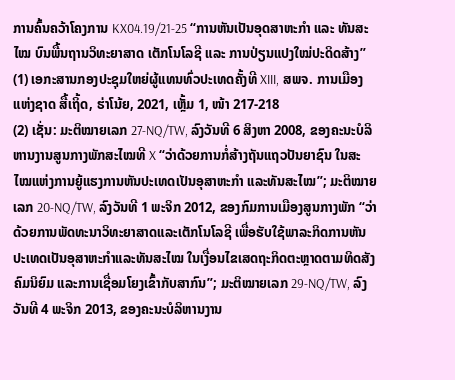ການຄົ້ນຄວ້າໂຄງການ KX04.19/21-25 “ການຫັນເປັນອຸດສາຫະກຳ ແລະ ທັນສະໄໝ ບົນພື້ນຖານວິທະຍາສາດ ເຕັກໂນໂລຊີ ແລະ ການປ່ຽນແປງໃໝ່ປະດິດສ້າງ”
(1) ເອກະສານກອງປະຊຸມໃຫຍ່ຜູ້ແທນທົ່ວປະເທດຄັ້ງທີ XIII, ສພຈ. ການເມືອງແຫ່ງຊາດ ສື້ເຖິ້ດ, ຮ່າໂນ້ຍ, 2021, ເຫຼັ້ມ 1, ໜ້າ 217-218
(2) ເຊັ່ນ: ມະຕິໝາຍເລກ 27-NQ/TW, ລົງວັນທີ 6 ສິງຫາ 2008, ຂອງຄະນະບໍລິຫານງານສູນກາງພັກສະໄໝທີ X “ວ່າດ້ວຍການກໍ່ສ້າງຖັນແຖວປັນຍາຊົນ ໃນສະໄໝແຫ່ງການຍູ້ແຮງການຫັນປະເທດເປັນອຸສາຫະກຳ ແລະທັນສະໄໝ”; ມະຕິໝາຍເລກ 20-NQ/TW, ລົງວັນທີ 1 ພະຈິກ 2012, ຂອງກົມການເມືອງສູນກາງພັກ “ວ່າດ້ວຍການພັດທະນາວິທະຍາສາດແລະເຕັກໂນໂລຊີ ເພື່ອຮັບໃຊ້ພາລະກິດການຫັນປະເທດເປັນອຸສາຫະກຳແລະທັນສະໄໝ ໃນເງື່ອນໄຂເສດຖະກິດຕະຫຼາດຕາມທິດສັງຄົມນິຍົມ ແລະການເຊື່ອມໂຍງເຂົ້າກັບສາກົນ”; ມະຕິໝາຍເລກ 29-NQ/TW, ລົງວັນທີ 4 ພະຈິກ 2013, ຂອງຄະນະບໍລິຫານງານ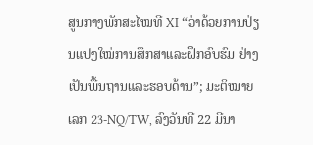ສູນກາງພັກສະໄໝທີ XI “ວ່າດ້ວຍການປ່ຽນແປງໃໝ່ການສຶກສາແລະຝຶກອົບຮົມ ຢ່າງເປັນພື້ນຖານແລະຮອບດ້ານ”; ມະຕິໝາຍເລກ 23-NQ/TW, ລົງວັນທີ 22 ມີນາ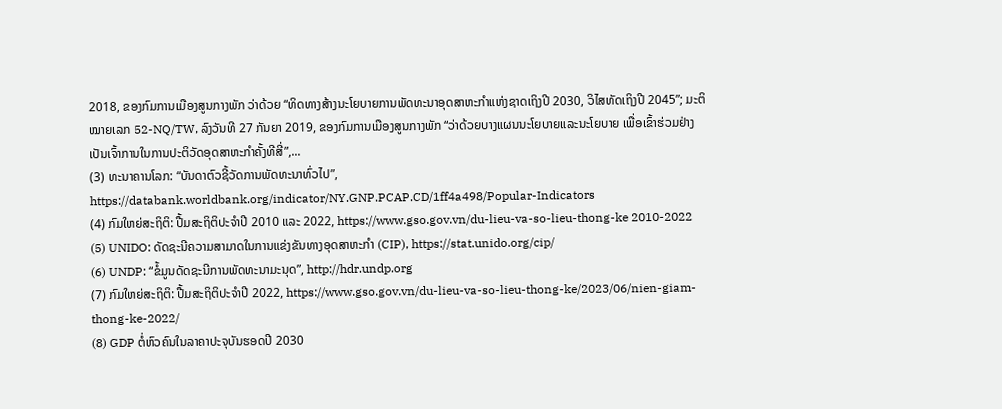2018, ຂອງກົມການເມືອງສູນກາງພັກ ວ່າດ້ວຍ “ທິດທາງສ້າງນະໂຍບາຍການພັດທະນາອຸດສາຫະກຳແຫ່ງຊາດເຖິງປີ 2030, ວິໄສທັດເຖິງປີ 2045”; ມະຕິໝາຍເລກ 52-NQ/TW, ລົງວັນທີ 27 ກັນຍາ 2019, ຂອງກົມການເມືອງສູນກາງພັກ “ວ່າດ້ວຍບາງແຜນນະໂຍບາຍແລະນະໂຍບາຍ ເພື່ອເຂົ້າຮ່ວມຢ່າງເປັນເຈົ້າການໃນການປະຕິວັດອຸດສາຫະກຳຄັ້ງທີສີ່”,...
(3) ທະນາຄານໂລກ: “ບັນດາຕົວຊີ້ວັດການພັດທະນາທົ່ວໄປ”, https://databank.worldbank.org/indicator/NY.GNP.PCAP.CD/1ff4a498/Popular-Indicators
(4) ກົມໃຫຍ່ສະຖິຕິ: ປື້ມສະຖິຕິປະຈຳປີ 2010 ແລະ 2022, https://www.gso.gov.vn/du-lieu-va-so-lieu-thong-ke 2010-2022
(5) UNIDO: ດັດຊະນີຄວາມສາມາດໃນການແຂ່ງຂັນທາງອຸດສາຫະກໍາ (CIP), https://stat.unido.org/cip/
(6) UNDP: “ຂໍ້ມູນດັດຊະນີການພັດທະນາມະນຸດ”, http://hdr.undp.org
(7) ກົມໃຫຍ່ສະຖິຕິ: ປື້ມສະຖິຕິປະຈຳປີ 2022, https://www.gso.gov.vn/du-lieu-va-so-lieu-thong-ke/2023/06/nien-giam-thong-ke-2022/
(8) GDP ຕໍ່ຫົວຄົນໃນລາຄາປະຈຸບັນຮອດປີ 2030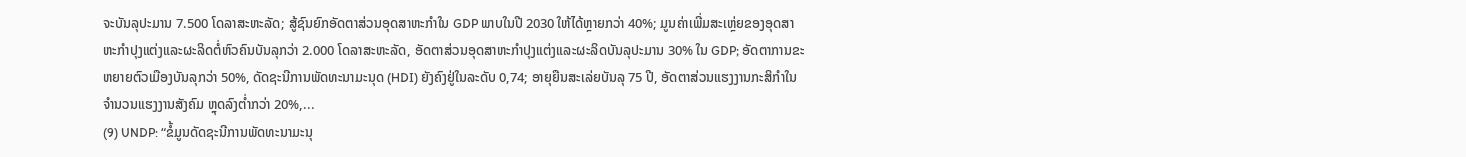ຈະບັນລຸປະມານ 7.500 ໂດລາສະຫະລັດ; ສູ້ຊົນຍົກອັດຕາສ່ວນອຸດສາຫະກຳໃນ GDP ພາບໃນປີ 2030 ໃຫ້ໄດ້ຫຼາຍກວ່າ 40%; ມູນຄ່າເພີ່ມສະເຫຼ່ຍຂອງອຸດສາຫະກຳປຸງແຕ່ງແລະຜະລິດຕໍ່ຫົວຄົນບັນລຸກວ່າ 2.000 ໂດລາສະຫະລັດ, ອັດຕາສ່ວນອຸດສາຫະກຳປຸງແຕ່ງແລະຜະລິດບັນລຸປະມານ 30% ໃນ GDP; ອັດຕາການຂະຫຍາຍຕົວເມືອງບັນລຸກວ່າ 50%, ດັດຊະນີການພັດທະນາມະນຸດ (HDI) ຍັງຄົງຢູ່ໃນລະດັບ 0,74; ອາຍຸຍືນສະເລ່ຍບັນລຸ 75 ປີ, ອັດຕາສ່ວນແຮງງານກະສິກຳໃນຈຳນວນແຮງງານສັງຄົມ ຫຼຸດລົງຕ່ຳກວ່າ 20%,...
(9) UNDP: “ຂໍ້ມູນດັດຊະນີການພັດທະນາມະນຸ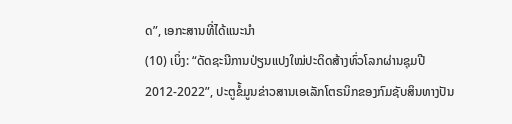ດ”, ເອກະສານທີ່ໄດ້ແນະນຳ
(10) ເບິ່ງ: “ດັດຊະນີການປ່ຽນແປງໃໝ່ປະດິດສ້າງທົ່ວໂລກຜ່ານຊຸມປີ 2012-2022”, ປະຕູຂໍ້ມູນຂ່າວສານເອເລັກໂຕຣນິກຂອງກົມຊັບສິນທາງປັນ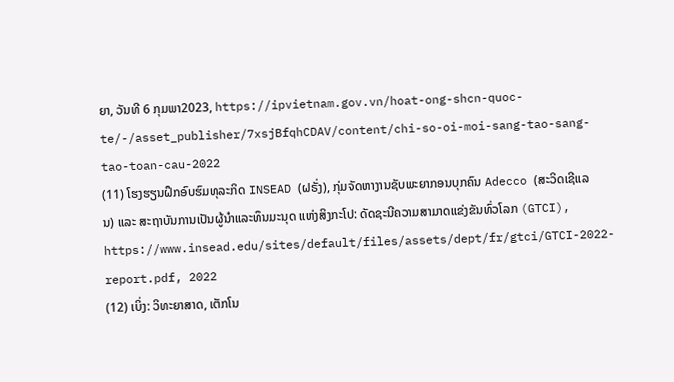ຍາ, ວັນທີ 6 ກຸມພາ2023, https://ipvietnam.gov.vn/hoat-ong-shcn-quoc-te/-/asset_publisher/7xsjBfqhCDAV/content/chi-so-oi-moi-sang-tao-sang-tao-toan-cau-2022
(11) ໂຮງຮຽນຝຶກອົບຮົມທຸລະກິດ INSEAD (ຝຣັ່ງ), ກຸ່ມຈັດຫາງານຊັບພະຍາກອນບຸກຄົນ Adecco (ສະວິດເຊີແລນ) ແລະ ສະຖາບັນການເປັນຜູ້ນໍາແລະທຶນມະນຸດ ແຫ່ງສິງກະໂປ: ດັດຊະນີຄວາມສາມາດແຂ່ງຂັນທົ່ວໂລກ (GTCI), https://www.insead.edu/sites/default/files/assets/dept/fr/gtci/GTCI-2022-report.pdf, 2022
(12) ເບິ່ງ: ວິທະຍາສາດ, ເຕັກໂນ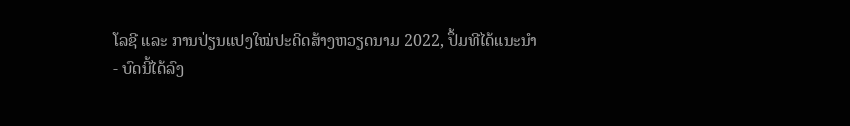ໂລຊີ ແລະ ການປ່ຽນແປງໃໝ່ປະດິດສ້າງຫວຽດນາມ 2022, ປຶ້ມທີໄດ້ແນະນຳ
- ບົດນີ້ໄດ້ລົງ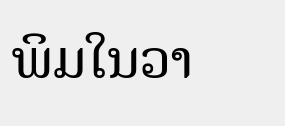ພິມໃນວາ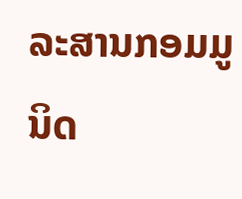ລະສານກອມມູນິດ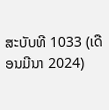ສະບັບທີ 1033 (ເດືອນມີນາ 2024)